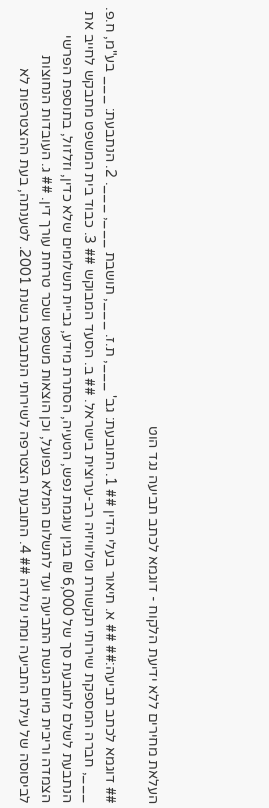העלאת מחירים ללא ידיעת הלקוח - דוגמא לכתב תביעה נגד הוט

## דוגמא לכתב תביעה:## ## א. תיאור בעלי הדין ## 1. התובעת: גב' ___, ת.ז. ___, תושבת ___, ___. 2. הנתבעת: ___ בע"מ, ח.פ. ___, חברה המספקת שירותי תקשורת וטלוויזיה רב-ערוצית בישראל. ## ב. הסעד המבוקש ## 3. כבוד בית המשפט מתבקש לחייב את הנתבעת לשלם לתובעת סך של 6,000 ₪ בגין עוגמת נפש, הטעיה, הסתרת מידע, גביית תשלומים שלא כדין, וזלזול, בתוספת הפרשי הצמדה וריבית מיום הגשת התביעה ועד לתשלום המלא בפועל, וכן הוצאות משפט ושכר טרחת עורך דין. ## ג. העובדות הנחוצות לביסוסה של עילת התביעה ומתי נולדה ## 4. התובעת הצטרפה לשירותי הנתבעת בשנת 2001. לטענתה, בעת ההצטרפות לא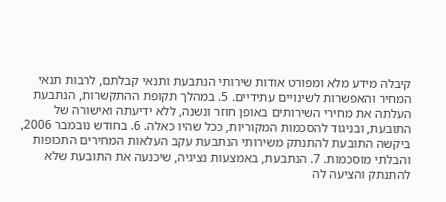קיבלה מידע מלא ומפורט אודות שירותי הנתבעת ותנאי קבלתם, לרבות תנאי המחיר והאפשרות לשינויים עתידיים. 5. במהלך תקופת ההתקשרות, הנתבעת העלתה את מחירי השירותים באופן חוזר ונשנה, ללא ידיעתה ואישורה של התובעת, ובניגוד להסכמות המקוריות, ככל שהיו כאלה. 6. בחודש נובמבר 2006, ביקשה התובעת להתנתק משירותי הנתבעת עקב העלאות המחירים התכופות והבלתי מוסכמות. 7. הנתבעת, באמצעות נציגיה, שיכנעה את התובעת שלא להתנתק והציעה לה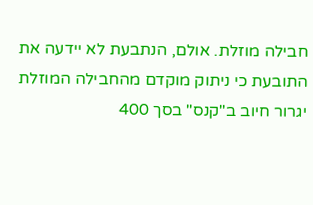חבילה מוזלת. אולם, הנתבעת לא יידעה את התובעת כי ניתוק מוקדם מהחבילה המוזלת יגרור חיוב ב"קנס" בסך 400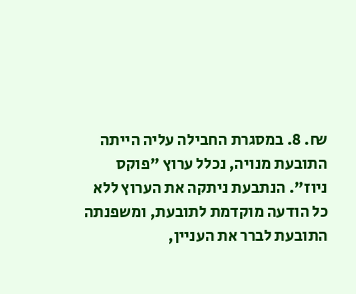₪. 8. במסגרת החבילה עליה הייתה התובעת מנויה, נכלל ערוץ "פוקס ניוז". הנתבעת ניתקה את הערוץ ללא כל הודעה מוקדמת לתובעת, ומשפנתה התובעת לברר את העניין,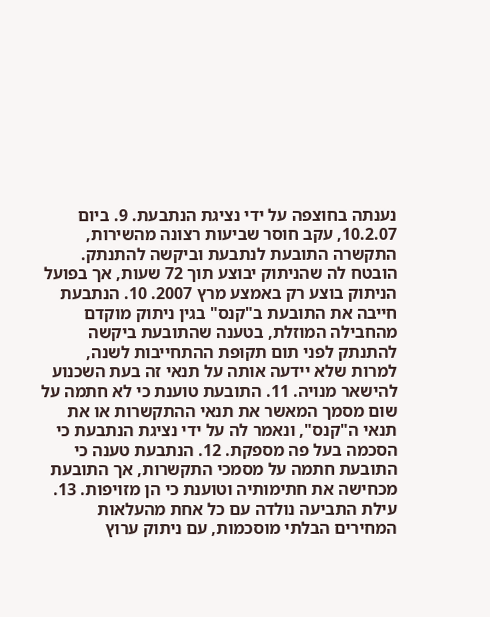נענתה בחוצפה על ידי נציגת הנתבעת. 9. ביום 10.2.07, עקב חוסר שביעות רצונה מהשירות, התקשרה התובעת לנתבעת וביקשה להתנתק. הובטח לה שהניתוק יבוצע תוך 72 שעות, אך בפועל הניתוק בוצע רק באמצע מרץ 2007. 10. הנתבעת חייבה את התובעת ב"קנס" בגין ניתוק מוקדם מהחבילה המוזלת, בטענה שהתובעת ביקשה להתנתק לפני תום תקופת ההתחייבות לשנה, למרות שלא יידעה אותה על תנאי זה בעת השכנוע להישאר מנויה. 11. התובעת טוענת כי לא חתמה על שום מסמך המאשר את תנאי ההתקשרות או את תנאי ה"קנס", ונאמר לה על ידי נציגת הנתבעת כי הסכמה בעל פה מספקת. 12. הנתבעת טענה כי התובעת חתמה על מסמכי התקשרות, אך התובעת מכחישה את חתימותיה וטוענת כי הן מזויפות. 13. עילת התביעה נולדה עם כל אחת מהעלאות המחירים הבלתי מוסכמות, עם ניתוק ערוץ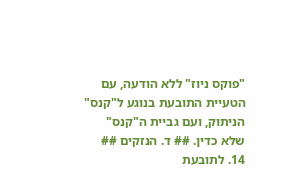"פוקס ניוז" ללא הודעה, עם הטעיית התובעת בנוגע ל"קנס" הניתוק, ועם גביית ה"קנס" שלא כדין. ## ד. הנזקים ## 14. לתובעת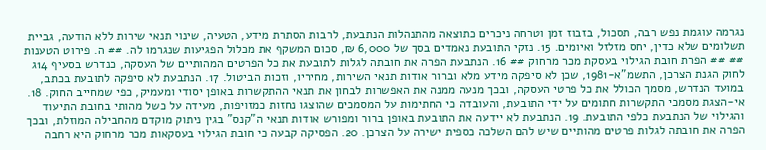נגרמה עוגמת נפש רבה, תסכול, בזבוז זמן וטרחה ניכרים כתוצאה מהתנהלות הנתבעת, לרבות הסתרת מידע, הטעיה, שינוי תנאי שירות ללא הודעה, גביית תשלומים שלא כדין, יחס מזלזל ואיומים. 15. נזקי התובעת נאמדים בסך של 6,000 ₪, סכום המשקף את מכלול הפגיעות שנגרמו לה. ## ה. פירוט הטענות ## ## הפרת חובת הגילוי בעסקת מכר מרחוק ## 16. הנתבעת הפרה את חובתה לגלות לתובעת את כל הפרטים המהותיים של העסקה, כנדרש בסעיף 14ג לחוק הגנת הצרכן, התשמ"א-1981, שכן לא סיפקה מידע מלא וברור אודות תנאי השירות, מחיריו, וזכות הביטול. 17. הנתבעת לא סיפקה לתובעת בכתב, במועד הנדרש, מסמך הכולל את כל פרטי העסקה, ובכך מנעה ממנה את האפשרות לבחון את תנאי ההתקשרות באופן יסודי ומעמיק, כפי שמחייב החוק. 18. אי-הצגת מסמכי התקשרות חתומים על ידי התובעת, והעובדה כי החתימות על המסמכים שהוצגו נחזות כמזויפות, מעידה על כשל מהותי בחובת התיעוד והגילוי של הנתבעת כלפי התובעת. 19. הנתבעת לא יידעה את התובעת באופן ברור ומפורש אודות תנאי ה"קנס" בגין ניתוק מוקדם מהחבילה המוזלת, ובכך הפרה את חובתה לגלות פרטים מהותיים שיש להם השלכה כספית ישירה על הצרכן. 20. הפסיקה קבעה כי חובת הגילוי בעסקאות מכר מרחוק היא רחבה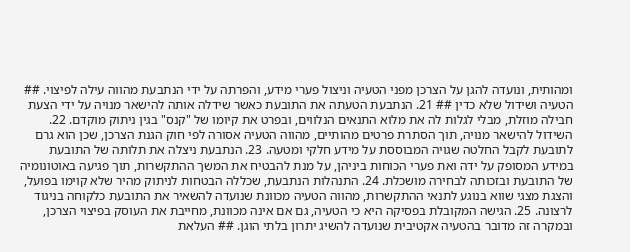ומהותית, ונועדה להגן על הצרכן מפני הטעיה וניצול פערי מידע, והפרתה על ידי הנתבעת מהווה עילה לפיצוי. ## הטעיה ושידול שלא כדין ## 21. הנתבעת הטעתה את התובעת כאשר שידלה אותה להישאר מנויה על ידי הצעת חבילה מוזלת, מבלי לגלות לה את מלוא התנאים הנלווים, ובפרט את קיומו של "קנס" בגין ניתוק מוקדם. 22. השידול להישאר מנויה, תוך הסתרת פרטים מהותיים, מהווה הטעיה אסורה לפי חוק הגנת הצרכן, שכן הוא גרם לתובעת לקבל החלטה שגויה המבוססת על מידע חלקי ומטעה. 23. הנתבעת ניצלה את תלותה של התובעת במידע המסופק על ידה ואת פערי הכוחות ביניהן, על מנת להבטיח את המשך ההתקשרות, תוך פגיעה באוטונומיה של התובעת ובזכותה לבחירה מושכלת. 24. התנהלות הנתבעת, שכללה הבטחות לניתוק מהיר שלא קוימו בפועל, והצגת מצגי שווא בנוגע לתנאי ההתקשרות, מהווה הטעיה מכוונת שנועדה להשאיר את התובעת כלקוחה בניגוד לרצונה. 25. הגישה המקובלת בפסיקה היא כי הטעיה, גם אם אינה מכוונת, מחייבת את העוסק בפיצוי הצרכן, ובמקרה זה מדובר בהטעיה אקטיבית שנועדה להשיג יתרון בלתי הוגן. ## העלאת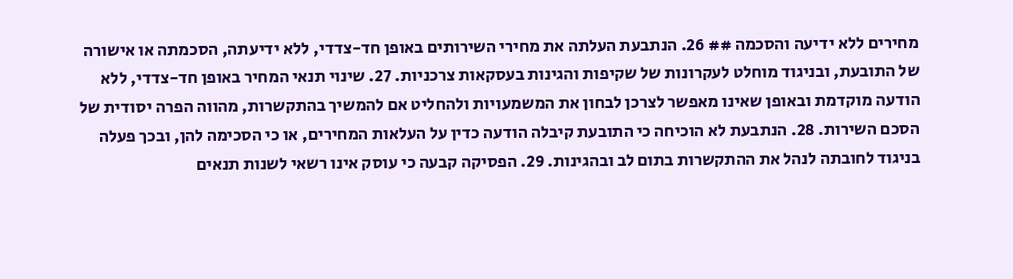מחירים ללא ידיעה והסכמה ## 26. הנתבעת העלתה את מחירי השירותים באופן חד-צדדי, ללא ידיעתה, הסכמתה או אישורה של התובעת, ובניגוד מוחלט לעקרונות של שקיפות והגינות בעסקאות צרכניות. 27. שינוי תנאי המחיר באופן חד-צדדי, ללא הודעה מוקדמת ובאופן שאינו מאפשר לצרכן לבחון את המשמעויות ולהחליט אם להמשיך בהתקשרות, מהווה הפרה יסודית של הסכם השירות. 28. הנתבעת לא הוכיחה כי התובעת קיבלה הודעה כדין על העלאות המחירים, או כי הסכימה להן, ובכך פעלה בניגוד לחובתה לנהל את ההתקשרות בתום לב ובהגינות. 29. הפסיקה קבעה כי עוסק אינו רשאי לשנות תנאים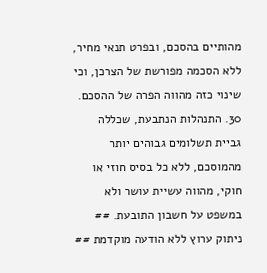מהותיים בהסכם, ובפרט תנאי מחיר, ללא הסכמה מפורשת של הצרכן, וכי שינוי כזה מהווה הפרה של ההסכם. 30. התנהלות הנתבעת, שכללה גביית תשלומים גבוהים יותר מהמוסכם, ללא כל בסיס חוזי או חוקי, מהווה עשיית עושר ולא במשפט על חשבון התובעת. ## ניתוק ערוץ ללא הודעה מוקדמת ##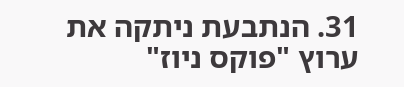31. הנתבעת ניתקה את ערוץ "פוקס ניוז"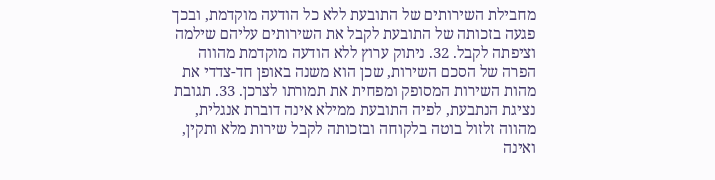מחבילת השירותים של התובעת ללא כל הודעה מוקדמת, ובכך פגעה בזכותה של התובעת לקבל את השירותים עליהם שילמה וציפתה לקבל. 32. ניתוק ערוץ ללא הודעה מוקדמת מהווה הפרה של הסכם השירות, שכן הוא משנה באופן חד-צדדי את מהות השירות המסופק ומפחית את תמורתו לצרכן. 33. תגובת נציגת הנתבעת, לפיה התובעת ממילא אינה דוברת אנגלית, מהווה זלזול בוטה בלקוחה ובזכותה לקבל שירות מלא ותקין, ואינה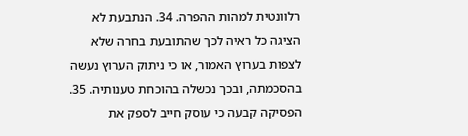רלוונטית למהות ההפרה. 34. הנתבעת לא הציגה כל ראיה לכך שהתובעת בחרה שלא לצפות בערוץ האמור, או כי ניתוק הערוץ נעשה בהסכמתה, ובכך נכשלה בהוכחת טענותיה. 35. הפסיקה קבעה כי עוסק חייב לספק את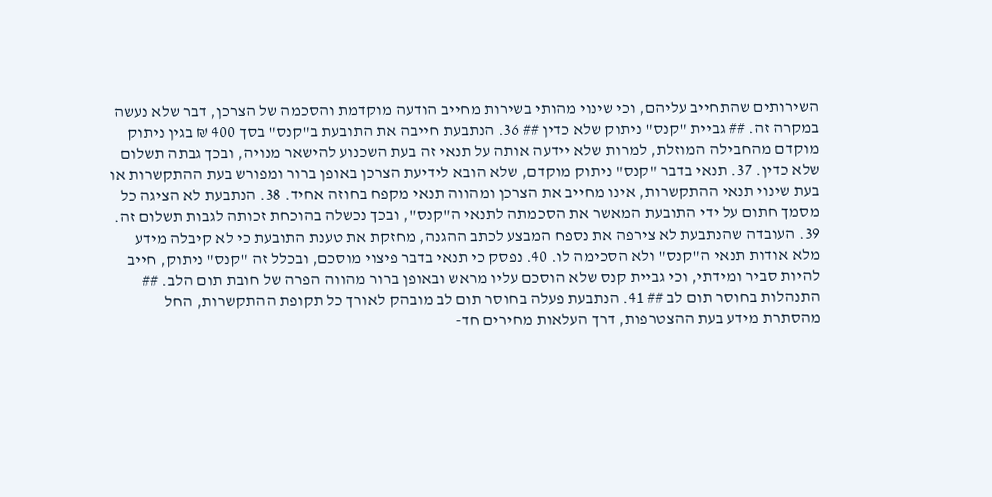השירותים שהתחייב עליהם, וכי שינוי מהותי בשירות מחייב הודעה מוקדמת והסכמה של הצרכן, דבר שלא נעשה במקרה זה. ## גביית "קנס" ניתוק שלא כדין ## 36. הנתבעת חייבה את התובעת ב"קנס" בסך 400 ₪ בגין ניתוק מוקדם מהחבילה המוזלת, למרות שלא יידעה אותה על תנאי זה בעת השכנוע להישאר מנויה, ובכך גבתה תשלום שלא כדין. 37. תנאי בדבר "קנס" ניתוק מוקדם, שלא הובא לידיעת הצרכן באופן ברור ומפורש בעת ההתקשרות או בעת שינוי תנאי ההתקשרות, אינו מחייב את הצרכן ומהווה תנאי מקפח בחוזה אחיד. 38. הנתבעת לא הציגה כל מסמך חתום על ידי התובעת המאשר את הסכמתה לתנאי ה"קנס", ובכך נכשלה בהוכחת זכותה לגבות תשלום זה. 39. העובדה שהנתבעת לא צירפה את נספח המבצע לכתב ההגנה, מחזקת את טענת התובעת כי לא קיבלה מידע מלא אודות תנאי ה"קנס" ולא הסכימה לו. 40. נפסק כי תנאי בדבר פיצוי מוסכם, ובכלל זה "קנס" ניתוק, חייב להיות סביר ומידתי, וכי גביית קנס שלא הוסכם עליו מראש ובאופן ברור מהווה הפרה של חובת תום הלב. ## התנהלות בחוסר תום לב ## 41. הנתבעת פעלה בחוסר תום לב מובהק לאורך כל תקופת ההתקשרות, החל מהסתרת מידע בעת ההצטרפות, דרך העלאות מחירים חד-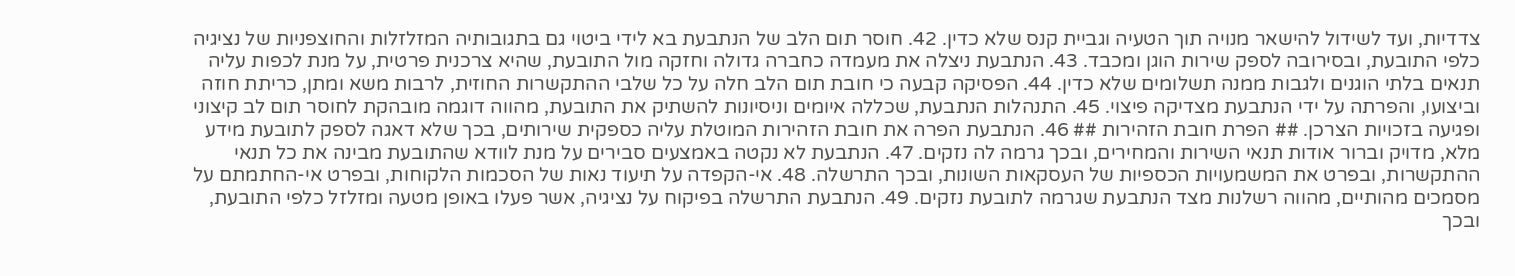צדדיות, ועד לשידול להישאר מנויה תוך הטעיה וגביית קנס שלא כדין. 42. חוסר תום הלב של הנתבעת בא לידי ביטוי גם בתגובותיה המזלזלות והחוצפניות של נציגיה כלפי התובעת, ובסירובה לספק שירות הוגן ומכבד. 43. הנתבעת ניצלה את מעמדה כחברה גדולה וחזקה מול התובעת, שהיא צרכנית פרטית, על מנת לכפות עליה תנאים בלתי הוגנים ולגבות ממנה תשלומים שלא כדין. 44. הפסיקה קבעה כי חובת תום הלב חלה על כל שלבי ההתקשרות החוזית, לרבות משא ומתן, כריתת חוזה וביצועו, והפרתה על ידי הנתבעת מצדיקה פיצוי. 45. התנהלות הנתבעת, שכללה איומים וניסיונות להשתיק את התובעת, מהווה דוגמה מובהקת לחוסר תום לב קיצוני ופגיעה בזכויות הצרכן. ## הפרת חובת הזהירות ## 46. הנתבעת הפרה את חובת הזהירות המוטלת עליה כספקית שירותים, בכך שלא דאגה לספק לתובעת מידע מלא, מדויק וברור אודות תנאי השירות והמחירים, ובכך גרמה לה נזקים. 47. הנתבעת לא נקטה באמצעים סבירים על מנת לוודא שהתובעת מבינה את כל תנאי ההתקשרות, ובפרט את המשמעויות הכספיות של העסקאות השונות, ובכך התרשלה. 48. אי-הקפדה על תיעוד נאות של הסכמות הלקוחות, ובפרט אי-החתמתם על מסמכים מהותיים, מהווה רשלנות מצד הנתבעת שגרמה לתובעת נזקים. 49. הנתבעת התרשלה בפיקוח על נציגיה, אשר פעלו באופן מטעה ומזלזל כלפי התובעת, ובכך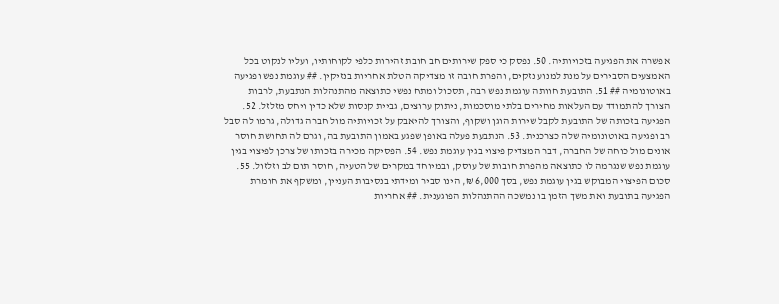אפשרה את הפגיעה בזכויותיה. 50. נפסק כי ספק שירותים חב חובת זהירות כלפי לקוחותיו, ועליו לנקוט בכל האמצעים הסבירים על מנת למנוע נזקים, והפרת חובה זו מצדיקה הטלת אחריות בנזיקין. ## עוגמת נפש ופגיעה באוטונומיה ## 51. התובעת חוותה עוגמת נפש רבה, תסכול ומתח נפשי כתוצאה מהתנהלות הנתבעת, לרבות הצורך להתמודד עם העלאות מחירים בלתי מוסכמות, ניתוק ערוצים, גביית קנסות שלא כדין ויחס מזלזל. 52. הפגיעה בזכותה של התובעת לקבל שירות הוגן ושקוף, והצורך להיאבק על זכויותיה מול חברה גדולה, גרמו לה סבל רב ופגיעה באוטונומיה שלה כצרכנית. 53. הנתבעת פעלה באופן שפגע באמון התובעת בה, וגרם לה תחושת חוסר אונים מול כוחה של החברה, דבר המצדיק פיצוי בגין עוגמת נפש. 54. הפסיקה מכירה בזכותו של צרכן לפיצוי בגין עוגמת נפש שנגרמה לו כתוצאה מהפרת חובות של עוסק, ובמיוחד במקרים של הטעיה, חוסר תום לב וזלזול. 55. סכום הפיצוי המבוקש בגין עוגמת נפש, בסך 6,000 ₪, הינו סביר ומידתי בנסיבות העניין, ומשקף את חומרת הפגיעה בתובעת ואת משך הזמן בו נמשכה ההתנהלות הפוגענית. ## אחריות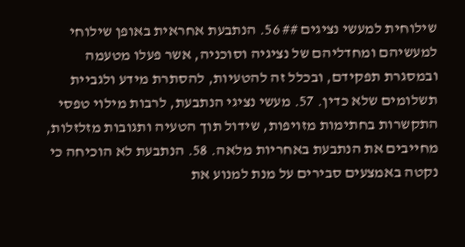שילוחית למעשי נציגים ## 56. הנתבעת אחראית באופן שילוחי למעשיהם ומחדליהם של נציגיה וסוכניה, אשר פעלו מטעמה ובמסגרת תפקידם, ובכלל זה להטעיות, להסתרת מידע ולגביית תשלומים שלא כדין. 57. מעשי נציגי הנתבעת, לרבות מילוי טפסי התקשרות בחתימות מזויפות, שידול תוך הטעיה ותגובות מזלזלות, מחייבים את הנתבעת באחריות מלאה. 58. הנתבעת לא הוכיחה כי נקטה באמצעים סבירים על מנת למנוע את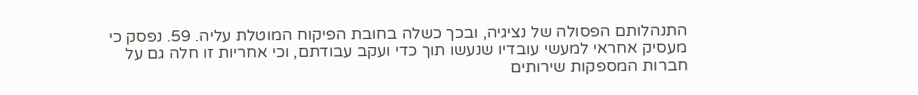התנהלותם הפסולה של נציגיה, ובכך כשלה בחובת הפיקוח המוטלת עליה. 59. נפסק כי מעסיק אחראי למעשי עובדיו שנעשו תוך כדי ועקב עבודתם, וכי אחריות זו חלה גם על חברות המספקות שירותים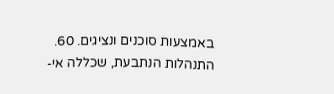באמצעות סוכנים ונציגים. 60. התנהלות הנתבעת, שכללה אי-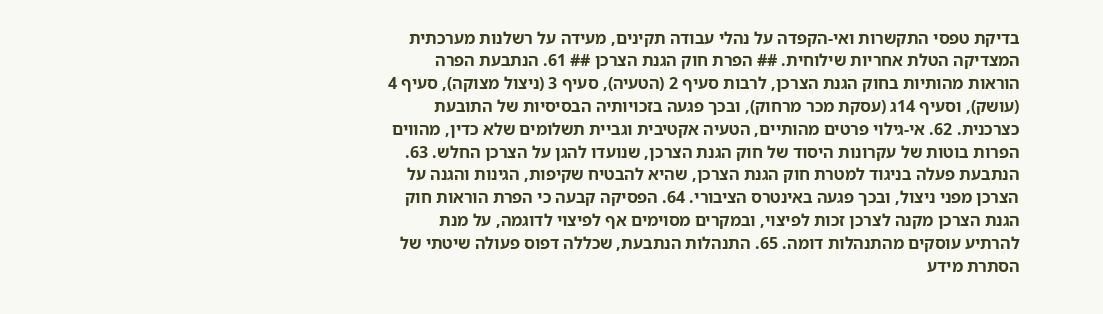בדיקת טפסי התקשרות ואי-הקפדה על נהלי עבודה תקינים, מעידה על רשלנות מערכתית המצדיקה הטלת אחריות שילוחית. ## הפרת חוק הגנת הצרכן ## 61. הנתבעת הפרה הוראות מהותיות בחוק הגנת הצרכן, לרבות סעיף 2 (הטעיה), סעיף 3 (ניצול מצוקה), סעיף 4 (עושק), וסעיף 14ג (עסקת מכר מרחוק), ובכך פגעה בזכויותיה הבסיסיות של התובעת כצרכנית. 62. אי-גילוי פרטים מהותיים, הטעיה אקטיבית וגביית תשלומים שלא כדין, מהווים הפרות בוטות של עקרונות היסוד של חוק הגנת הצרכן, שנועדו להגן על הצרכן החלש. 63. הנתבעת פעלה בניגוד למטרת חוק הגנת הצרכן, שהיא להבטיח שקיפות, הגינות והגנה על הצרכן מפני ניצול, ובכך פגעה באינטרס הציבורי. 64. הפסיקה קבעה כי הפרת הוראות חוק הגנת הצרכן מקנה לצרכן זכות לפיצוי, ובמקרים מסוימים אף לפיצוי לדוגמה, על מנת להרתיע עוסקים מהתנהלות דומה. 65. התנהלות הנתבעת, שכללה דפוס פעולה שיטתי של הסתרת מידע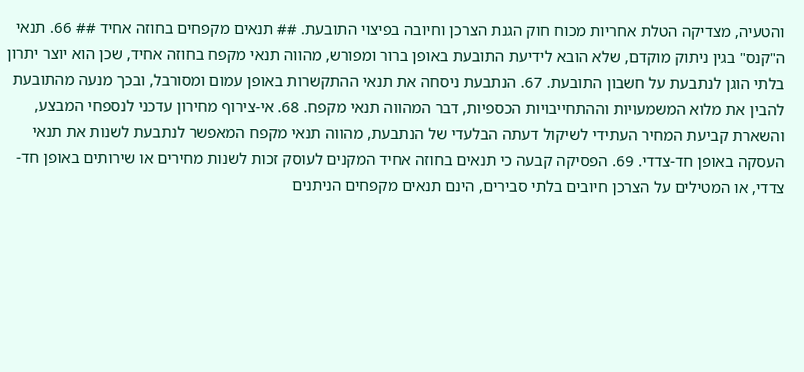והטעיה, מצדיקה הטלת אחריות מכוח חוק הגנת הצרכן וחיובה בפיצוי התובעת. ## תנאים מקפחים בחוזה אחיד ## 66. תנאי ה"קנס" בגין ניתוק מוקדם, שלא הובא לידיעת התובעת באופן ברור ומפורש, מהווה תנאי מקפח בחוזה אחיד, שכן הוא יוצר יתרון בלתי הוגן לנתבעת על חשבון התובעת. 67. הנתבעת ניסחה את תנאי ההתקשרות באופן עמום ומסורבל, ובכך מנעה מהתובעת להבין את מלוא המשמעויות וההתחייבויות הכספיות, דבר המהווה תנאי מקפח. 68. אי-צירוף מחירון עדכני לנספחי המבצע, והשארת קביעת המחיר העתידי לשיקול דעתה הבלעדי של הנתבעת, מהווה תנאי מקפח המאפשר לנתבעת לשנות את תנאי העסקה באופן חד-צדדי. 69. הפסיקה קבעה כי תנאים בחוזה אחיד המקנים לעוסק זכות לשנות מחירים או שירותים באופן חד-צדדי, או המטילים על הצרכן חיובים בלתי סבירים, הינם תנאים מקפחים הניתנים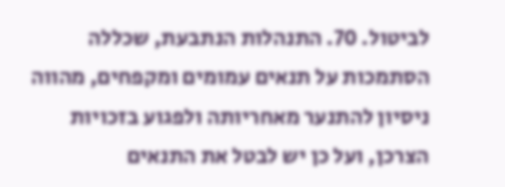לביטול. 70. התנהלות הנתבעת, שכללה הסתמכות על תנאים עמומים ומקפחים, מהווה ניסיון להתנער מאחריותה ולפגוע בזכויות הצרכן, ועל כן יש לבטל את התנאים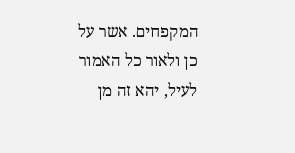המקפחים. אשר על כן ולאור כל האמור לעיל, יהא זה מן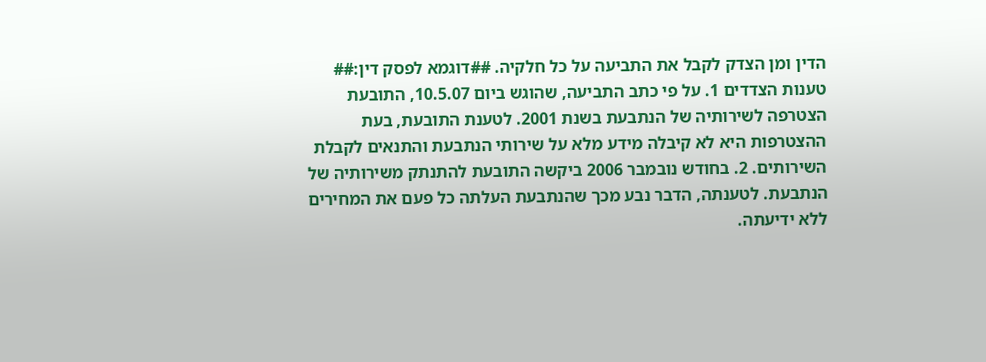הדין ומן הצדק לקבל את התביעה על כל חלקיה. ##דוגמא לפסק דין:## טענות הצדדים 1. על פי כתב התביעה, שהוגש ביום 10.5.07, התובעת הצטרפה לשירותיה של הנתבעת בשנת 2001. לטענת התובעת, בעת ההצטרפות היא לא קיבלה מידע מלא על שירותי הנתבעת והתנאים לקבלת השירותים. 2. בחודש נובמבר 2006 ביקשה התובעת להתנתק משירותיה של הנתבעת. לטענתה, הדבר נבע מכך שהנתבעת העלתה כל פעם את המחירים ללא ידיעתה.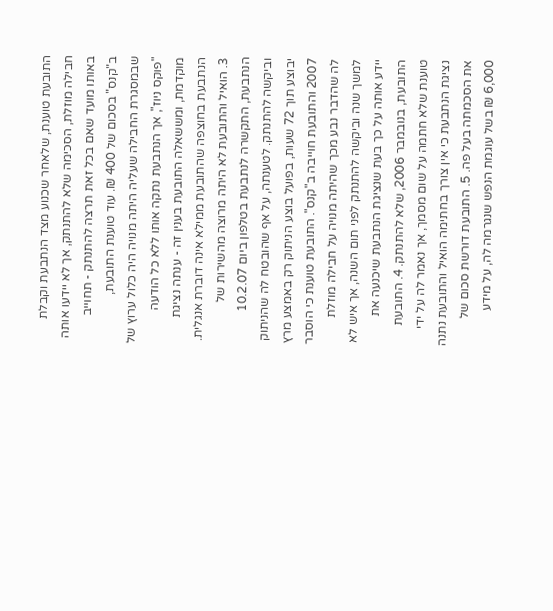התובעת טוענת, שלאחר שכנוע מצד הנתבעת וקבלת חבילה מוזלת, הסכימה שלא להתנתק, אך לא יידעו אותה באותו מועד שאם בכל זאת תרצה להתנתק - תחוייב ב"קנס" בסכום של 400 ₪. עוד טוענת התובעת, שבמסגרת החבילה שעליה היתה מנויה היה כלול ערוץ של "פוקס ניוז", אך הנתבעת נתקה אותו ללא כל הודעה מוקדמת, ומששאלה התובעת בענין זה - ענתה נציגת הנתבעת בחוצפה שהתובעת ממילא אינה דוברת אנגלית. 3. הואיל והתובעת לא היתה מרוצה מהשירות של הנתבעת, התקשרה לנתבעת בטלפון ביום 10.2.07 וביקשה להתנתק. לטענתה, על אף שהובטח לה שהניתוק יבוצע תוך 72 שעות, בפועל בוצע הניתוק רק באמצע מרץ 2007 והתובעת חוייבה ב"קנס". התובעת טוענת כי הוסבר לה שהדבר נבע מכך שהיתה מנויה על חבילה מוזלת למשך שנה וביקשה להתנתק לפני תום השנה, אך איש לא יידע אותה על כך בעת שנציגת הנתבעת שיכנעה את התובעת, בנובמבר 2006, שלא להתנתק. 4. התובעת טוענת שלא חתמה על שום מסמך, אך נאמר לה על ידי נציגת הנתבעת כי אין צורך בחתימה הואיל והתובעת נתנה את הסכמתה בעל פה. 5. התובעת דורשת סכום של 6,000 ₪ בשל עוגמת הנפש שנגרמה לה, על מידע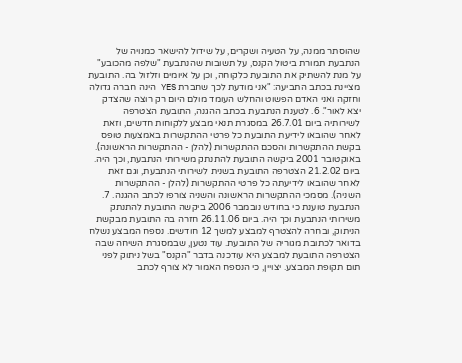שהוסתר ממנה, על הטעיה ושקרים, על שידול להישאר כמנויה של הנתבעת תמורת ביטול הקנס, על תשובות שהנתבעת "שלפה מהכובע" על מנת להשתיק את התובעת כלקוחה, וכן על איומים וזלזול בה. התובעת מציינת בכתב התביעה: "אני מודעת לכך שחברת YES הינה חברה גדולה וחזקה ואני האדם הפשוט והחלש העומד מולם היום רק רוצה שהצדק יצא לאור". 6. לטענת הנתבעת בכתב ההגנה, התובעת הצטרפה לשירותיה ביום 26.7.01 במסגרת תנאי מבצע ללקוחות חדשים, וזאת לאחר שהובאו לידיעת התובעת כל פרטי ההתקשרות באמצעות טופס בקשת ההתקשרות והסכם ההתקשרות (להלן - ההתקשרות הראשונה). באוקטובר 2001 ביקשה התובעת להתנתק משירותי הנתבעת, וכך היה. ביום 21.2.02 הצטרפה התובעת בשנית לשירותי הנתבעת, וגם זאת לאחר שהובאו לידיעתה כל פרטי ההתקשרות (להלן - ההתקשרות השניה). מסמכי ההתקשרות הראשונה והשניה צורפו לכתב ההגנה. 7. הנתבעת טוענת כי בחודש נובמבר 2006 ביקשה התובעת להתנתק משירותי הנתבעת וכך היה. ביום 26.11.06 חזרה בה התובעת מבקשת הניתוק, ובחרה להצטרף למבצע למשך 12 חודשים. נספח המבצע נשלח בדואר לכתובת מגוריה של התובעת. עוד נטען, שבמסגרת השיחה שבה הצטרפה התובעת למבצע היא עודכנה בדבר "הקנס" בשל ניתוק לפני תום תקופת המבצע. יצויין, כי הנספח האמור לא צורף לכתב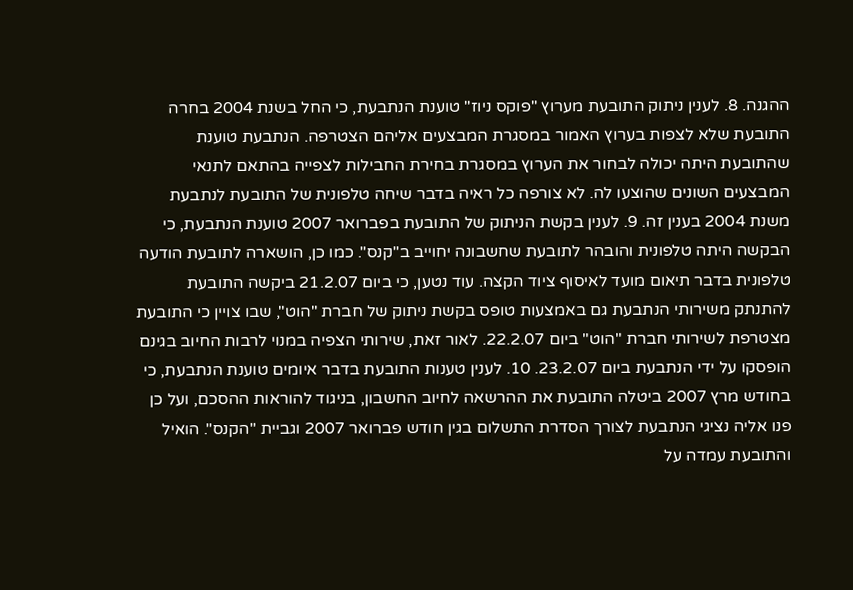ההגנה. 8. לענין ניתוק התובעת מערוץ "פוקס ניוז" טוענת הנתבעת, כי החל בשנת 2004 בחרה התובעת שלא לצפות בערוץ האמור במסגרת המבצעים אליהם הצטרפה. הנתבעת טוענת שהתובעת היתה יכולה לבחור את הערוץ במסגרת בחירת החבילות לצפייה בהתאם לתנאי המבצעים השונים שהוצעו לה. לא צורפה כל ראיה בדבר שיחה טלפונית של התובעת לנתבעת משנת 2004 בענין זה. 9. לענין בקשת הניתוק של התובעת בפברואר 2007 טוענת הנתבעת, כי הבקשה היתה טלפונית והובהר לתובעת שחשבונה יחוייב ב"קנס". כמו כן, הושארה לתובעת הודעה טלפונית בדבר תיאום מועד לאיסוף ציוד הקצה. עוד נטען, כי ביום 21.2.07 ביקשה התובעת להתנתק משירותי הנתבעת גם באמצעות טופס בקשת ניתוק של חברת "הוט", שבו צויין כי התובעת מצטרפת לשירותי חברת "הוט" ביום 22.2.07. לאור זאת, שירותי הצפיה במנוי לרבות החיוב בגינם הופסקו על ידי הנתבעת ביום 23.2.07. 10. לענין טענות התובעת בדבר איומים טוענת הנתבעת, כי בחודש מרץ 2007 ביטלה התובעת את ההרשאה לחיוב החשבון, בניגוד להוראות ההסכם, ועל כן פנו אליה נציגי הנתבעת לצורך הסדרת התשלום בגין חודש פברואר 2007 וגביית "הקנס". הואיל והתובעת עמדה על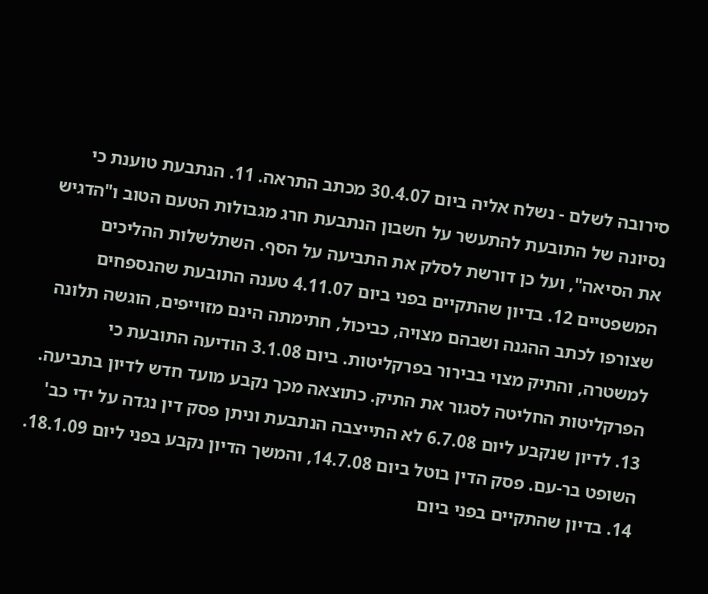סירובה לשלם - נשלח אליה ביום 30.4.07 מכתב התראה. 11. הנתבעת טוענת כי נסיונה של התובעת להתעשר על חשבון הנתבעת חרג מגבולות הטעם הטוב ו"הדגיש את הסיאה", ועל כן דורשת לסלק את התביעה על הסף. השתלשלות ההליכים המשפטיים 12. בדיון שהתקיים בפני ביום 4.11.07 טענה התובעת שהנספחים שצורפו לכתב ההגנה ושבהם מצויה, כביכול, חתימתה הינם מזוייפים, הוגשה תלונה למשטרה, והתיק מצוי בבירור בפרקליטות. ביום 3.1.08 הודיעה התובעת כי הפרקליטות החליטה לסגור את התיק. כתוצאה מכך נקבע מועד חדש לדיון בתביעה. 13. לדיון שנקבע ליום 6.7.08 לא התייצבה הנתבעת וניתן פסק דין נגדה על ידי כב' השופט בר-עם. פסק הדין בוטל ביום 14.7.08, והמשך הדיון נקבע בפני ליום 18.1.09. 14. בדיון שהתקיים בפני ביום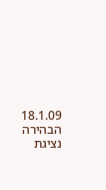18.1.09 הבהירה נציגת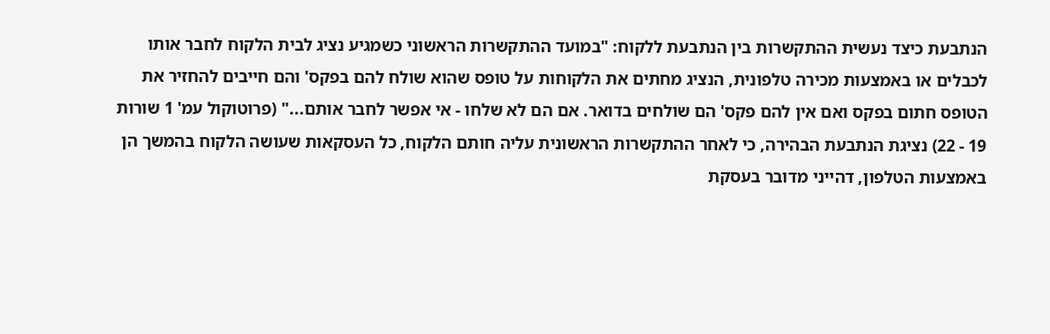הנתבעת כיצד נעשית ההתקשרות בין הנתבעת ללקוח: "במועד ההתקשרות הראשוני כשמגיע נציג לבית הלקוח לחבר אותו לכבלים או באמצעות מכירה טלפונית, הנציג מחתים את הלקוחות על טופס שהוא שולח להם בפקס' והם חייבים להחזיר את הטופס חתום בפקס ואם אין להם פקס' הם שולחים בדואר. אם הם לא שלחו - אי אפשר לחבר אותם..." (פרוטוקול עמ' 1 שורות 19 - 22) נציגת הנתבעת הבהירה, כי לאחר ההתקשרות הראשונית עליה חותם הלקוח, כל העסקאות שעושה הלקוח בהמשך הן באמצעות הטלפון, דהייני מדובר בעסקת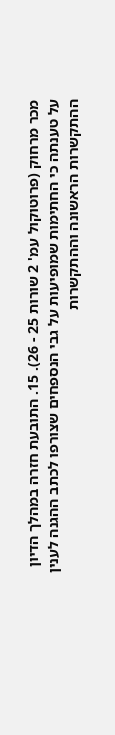מכר מרחוק (פרוטוקול עמ' 2 שורות 25 - 26). 15. התובעת חזרה במהלך הדיון על טענתה כי החתימות שמופיעות על גבי הנספחים שצורפו לכתב ההגנה לענין ההתקשרות הראשונה וההתקשרות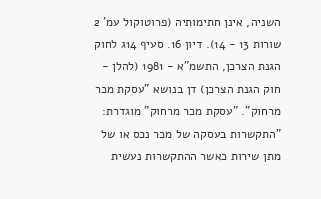השניה, אינן חתימותיה (פרוטוקול עמ' 2 שורות 13 - 14). דיון 16. סעיף 14ג לחוק הגנת הצרכן, התשמ"א - 1981 (להלן - חוק הגנת הצרכן) דן בנושא "עסקת מכר מרחוק". "עסקת מכר מרחוק" מוגדרת: "התקשרות בעסקה של מכר נכס או של מתן שירות כאשר ההתקשרות נעשית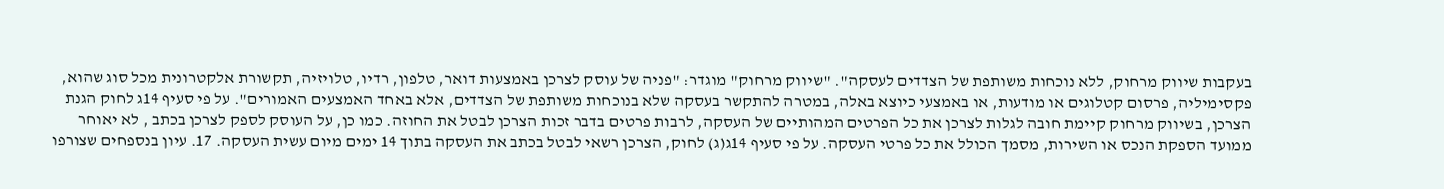בעקבות שיווק מרחוק, ללא נוכחות משותפת של הצדדים לעסקה". "שיווק מרחוק" מוגדר: "פניה של עוסק לצרכן באמצעות דואר, טלפון, רדיו, טלויזיה, תקשורת אלקטרונית מכל סוג שהוא, פקסימיליה, פרסום קטלוגים או מודעות, או באמצעי כיוצא באלה, במטרה להתקשר בעסקה שלא בנוכחות משותפת של הצדדים, אלא באחד האמצעים האמורים". על פי סעיף 14ג לחוק הגנת הצרכן, בשיווק מרחוק קיימת חובה לגלות לצרכן את כל הפרטים המהותיים של העסקה, לרבות פרטים בדבר זכות הצרכן לבטל את החוזה. כמו כן, על העוסק לספק לצרכן בכתב , לא יאוחר ממועד הספקת הנכס או השירות, מסמך הכולל את כל פרטי העסקה. על פי סעיף 14ג(ג) לחוק, הצרכן רשאי לבטל בכתב את העסקה בתוך 14 ימים מיום עשית העסקה. 17. עיון בנספחים שצורפו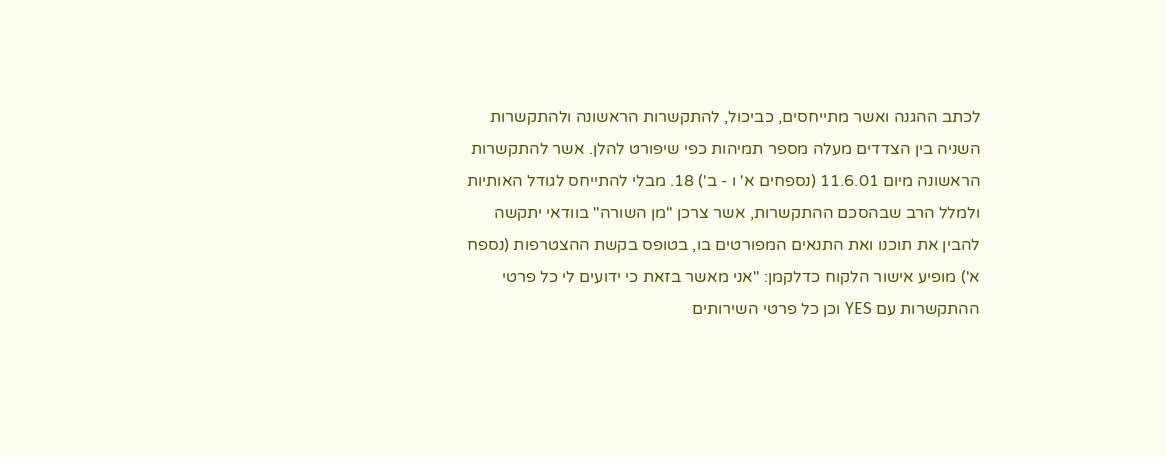לכתב ההגנה ואשר מתייחסים, כביכול, להתקשרות הראשונה ולהתקשרות השניה בין הצדדים מעלה מספר תמיהות כפי שיפורט להלן. אשר להתקשרות הראשונה מיום 11.6.01 (נספחים א' ו - ב') 18. מבלי להתייחס לגודל האותיות ולמלל הרב שבהסכם ההתקשרות, אשר צרכן "מן השורה" בוודאי יתקשה להבין את תוכנו ואת התנאים המפורטים בו, בטופס בקשת ההצטרפות (נספח א') מופיע אישור הלקוח כדלקמן: "אני מאשר בזאת כי ידועים לי כל פרטי ההתקשרות עם YES וכן כל פרטי השירותים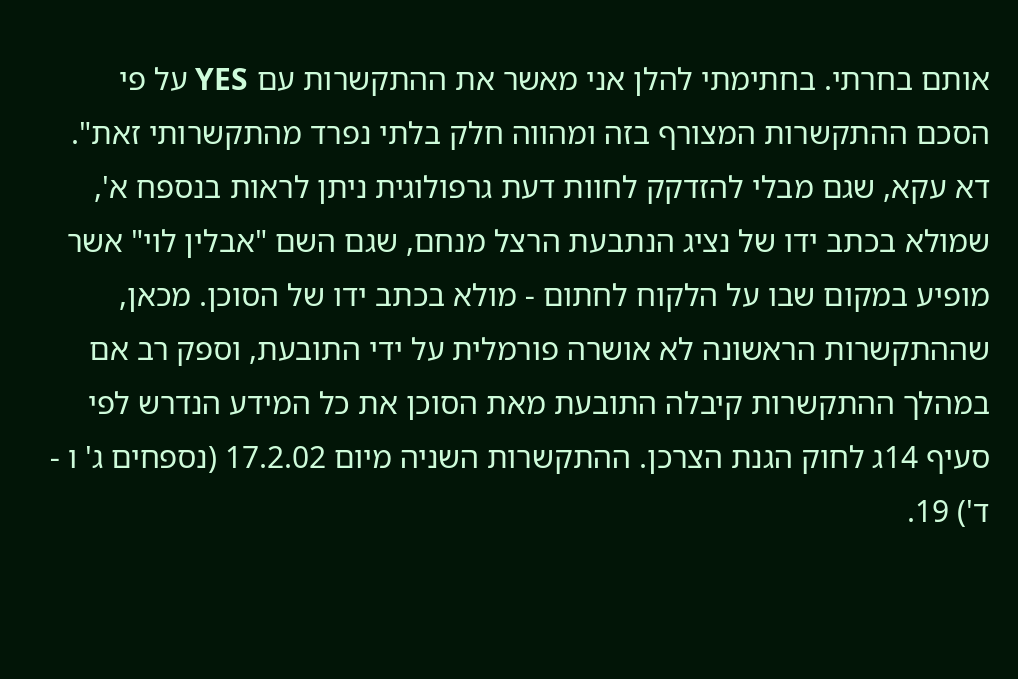אותם בחרתי. בחתימתי להלן אני מאשר את ההתקשרות עם YES על פי הסכם ההתקשרות המצורף בזה ומהווה חלק בלתי נפרד מהתקשרותי זאת". דא עקא, שגם מבלי להזדקק לחוות דעת גרפולוגית ניתן לראות בנספח א', שמולא בכתב ידו של נציג הנתבעת הרצל מנחם, שגם השם "אבלין לוי" אשר מופיע במקום שבו על הלקוח לחתום - מולא בכתב ידו של הסוכן. מכאן, שההתקשרות הראשונה לא אושרה פורמלית על ידי התובעת, וספק רב אם במהלך ההתקשרות קיבלה התובעת מאת הסוכן את כל המידע הנדרש לפי סעיף 14ג לחוק הגנת הצרכן. ההתקשרות השניה מיום 17.2.02 (נספחים ג' ו - ד') 19.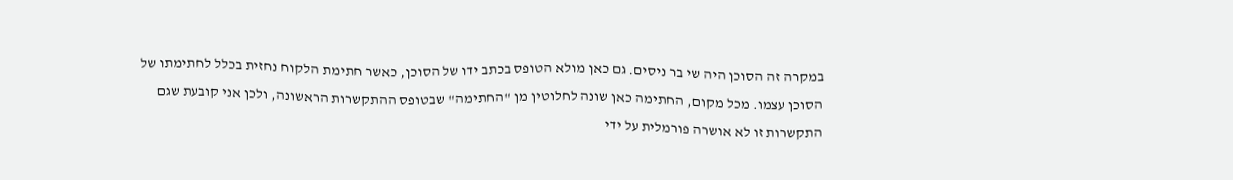במקרה זה הסוכן היה שי בר ניסים. גם כאן מולא הטופס בכתב ידו של הסוכן, כאשר חתימת הלקוח נחזית בכלל לחתימתו של הסוכן עצמו. מכל מקום, החתימה כאן שונה לחלוטין מן "החתימה" שבטופס ההתקשרות הראשונה, ולכן אני קובעת שגם התקשרות זו לא אושרה פורמלית על ידי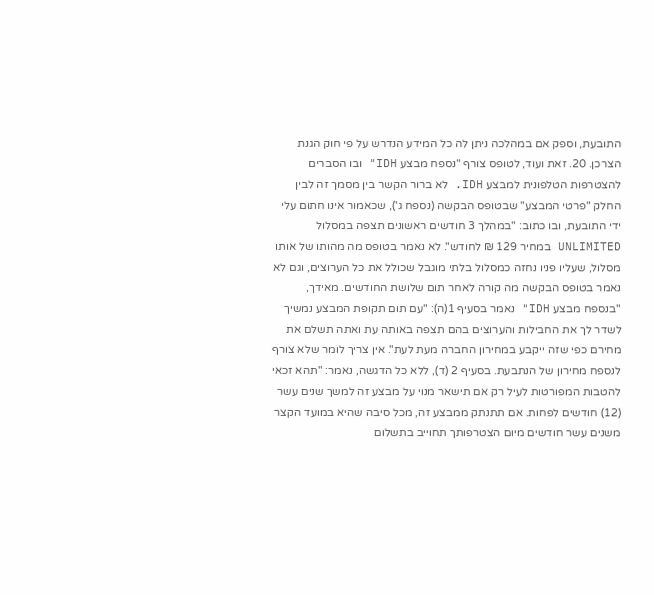התובעת, וספק אם במהלכה ניתן לה כל המידע הנדרש על פי חוק הגנת הצרכן. 20. זאת ועוד, לטופס צורף "נספח מבצע IDH" ובו הסברים להצטרפות הטלפונית למבצע IDH. לא ברור הקשר בין מסמך זה לבין החלק "פרטי המבצע" שבטופס הבקשה (נספח ג'), שכאמור אינו חתום עלי ידי התובעת, ובו כתוב: "במהלך 3 חודשים ראשונים תצפה במסלול UNLIMITED במחיר 129 ₪ לחודש". לא נאמר בטופס מה מהותו של אותו מסלול, שעליו פניו נחזה כמסלול בלתי מוגבל שכולל את כל הערוצים, וגם לא נאמר בטופס הבקשה מה קורה לאחר תום שלושת החודשים. מאידך, "בנספח מבצע IDH" נאמר בסעיף 1(ה): "עם תום תקופת המבצע נמשיך לשדר לך את החבילות והערוצים בהם תצפה באותה עת ואתה תשלם את מחירם כפי שזה ייקבע במחירון החברה מעת לעת". אין צריך לומר שלא צורף לנספח מחירון של הנתבעת. בסעיף 2 (ד), ללא כל הדגשה, נאמר: "תהא זכאי להטבות המפורטות לעיל רק אם תישאר מנוי על מבצע זה למשך שנים עשר (12) חודשים לפחות. אם תתנתק ממבצע זה, מכל סיבה שהיא במועד הקצר משנים עשר חודשים מיום הצטרפותך תחוייב בתשלום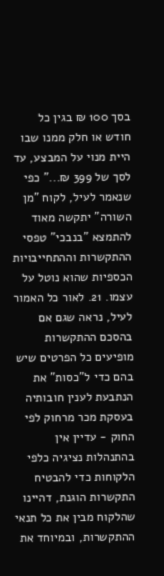בסך 100 ₪ בגין כל חודש או חלק ממנו שבו היית מנוי על המבצע, עד לסך של 399 ₪..." כפי שנאמר לעיל, לקוח "מן השורה" יתקשה מאוד להתמצא "בנבכי" טפסי ההתקשרות וההתחייבויות הכספיות שהוא נוטל על עצמו. 21. לאור כל האמור לעיל, נראה שגם אם בהסכם ההתקשרות מופיעים כל הפרטים שיש בהם כדי ל"כסות" את הנתבעת לענין חובותיה בעסקת מכר מרחוק לפי החוק - עדיין אין בהתנהלות נציגיה כלפי הלקוחות כדי להבטיח התקשרות הוגנת, דהיינו שהלקוח מבין את כל תנאי ההתקשרות, ובמיוחד את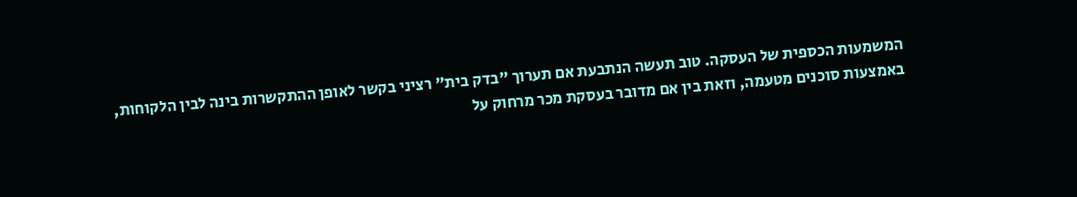המשמעות הכספית של העסקה. טוב תעשה הנתבעת אם תערוך "בדק בית" רציני בקשר לאופן ההתקשרות בינה לבין הלקוחות, באמצעות סוכנים מטעמה, וזאת בין אם מדובר בעסקת מכר מרחוק על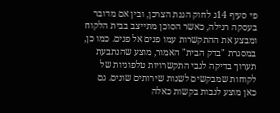פי סעיף 14ג לחוק הגנת הצרכן, ובין אם מדובר בעסקה רגילה, כאשר הסוכן מתייצב בבית הלקוח ומבצע את ההתקשרות עמו פנים אל פנים. כמו כן, במסגרת "בדק הבית" האמור, מוצע שהנתבעת תערוך בדיקה לגבי התקשרויות טלפוניות של לקוחות שמבקשים לשנות שירותים שונים. גם כאן מוצע לגבות בקשות כאלה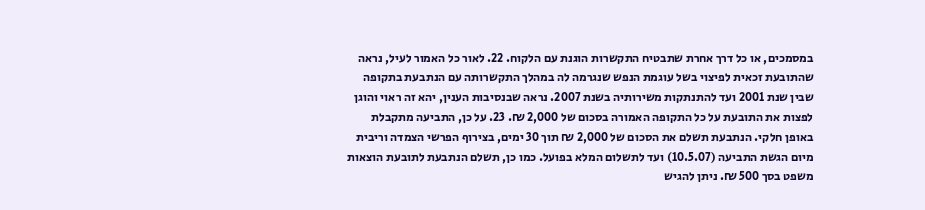במסמכים, או כל דרך אחרת שתבטיח התקשרות הוגנת עם הלקוח. 22. לאור כל האמור לעיל, נראה שהתובעת זכאית לפיצוי בשל עוגמת הנפש שנגרמה לה במהלך התקשרותה עם הנתבעת בתקופה שבין שנת 2001 ועד להתנתקות משירותיה בשנת 2007. נראה שבנסיבות הענין, יהא זה ראוי והוגן לפצות את התובעת על כל התקופה האמורה בסכום של 2,000 ₪. 23. על כן, התביעה מתקבלת באופן חלקי. הנתבעת תשלם את הסכום של 2,000 ₪ תוך 30 ימים, בצירוף הפרשי הצמדה וריבית מיום הגשת התביעה (10.5.07) ועד לתשלום המלא בפועל. כמו כן, תשלם הנתבעת לתובעת הוצאות משפט בסך 500 ₪. ניתן להגיש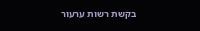בקשת רשות ערעור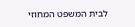לבית המשפט המחוזי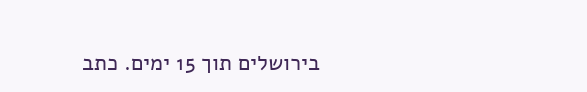בירושלים תוך 15 ימים. כתב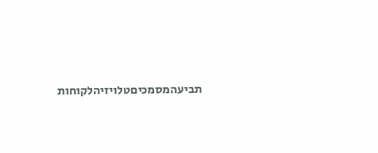תביעהמסמכיםטלויזיהלקוחות